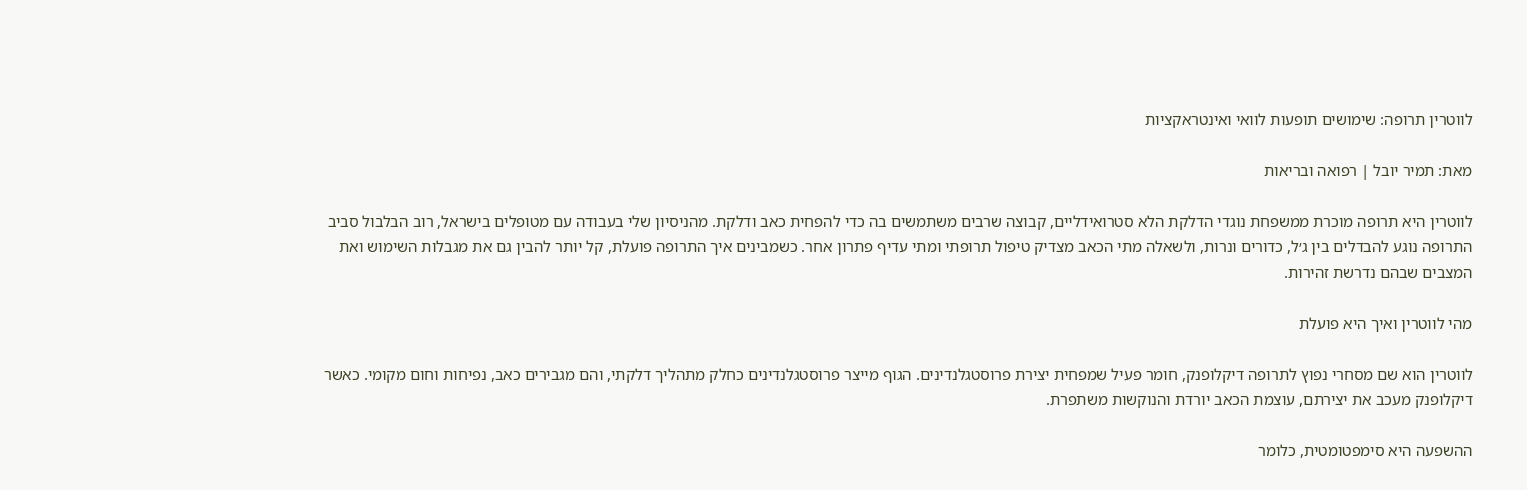לווטרין תרופה: שימושים תופעות לוואי ואינטראקציות

מאת: תמיר יובל | רפואה ובריאות

לווטרין היא תרופה מוכרת ממשפחת נוגדי הדלקת הלא סטרואידליים, קבוצה שרבים משתמשים בה כדי להפחית כאב ודלקת. מהניסיון שלי בעבודה עם מטופלים בישראל, רוב הבלבול סביב התרופה נוגע להבדלים בין ג׳ל, כדורים ונרות, ולשאלה מתי הכאב מצדיק טיפול תרופתי ומתי עדיף פתרון אחר. כשמבינים איך התרופה פועלת, קל יותר להבין גם את מגבלות השימוש ואת המצבים שבהם נדרשת זהירות.

מהי לווטרין ואיך היא פועלת

לווטרין הוא שם מסחרי נפוץ לתרופה דיקלופנק, חומר פעיל שמפחית יצירת פרוסטגלנדינים. הגוף מייצר פרוסטגלנדינים כחלק מתהליך דלקתי, והם מגבירים כאב, נפיחות וחום מקומי. כאשר דיקלופנק מעכב את יצירתם, עוצמת הכאב יורדת והנוקשות משתפרת.

ההשפעה היא סימפטומטית, כלומר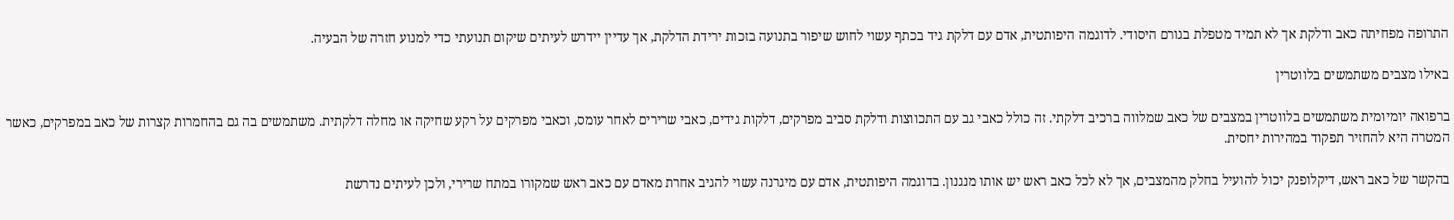התרופה מפחיתה כאב ודלקת אך לא תמיד מטפלת בגורם היסודי. לדוגמה היפותטית, אדם עם דלקת גיד בכתף עשוי לחוש שיפור בתנועה בזכות ירידת הדלקת, אך עדיין יידרש לעיתים שיקום תנועתי כדי למנוע חזרה של הבעיה.

באילו מצבים משתמשים בלווטרין

ברפואה יומיומית משתמשים בלווטרין במצבים של כאב שמלווה ברכיב דלקתי. זה כולל כאבי גב עם התכווצות ודלקת סביב מפרקים, דלקות גידים, כאבי שרירים לאחר עומס, וכאבי מפרקים על רקע שחיקה או מחלה דלקתית. משתמשים בה גם בהחמרות קצרות של כאב במפרקים, כאשר המטרה היא להחזיר תפקוד במהירות יחסית.

בהקשר של כאב ראש, דיקלופנק יכול להועיל בחלק מהמצבים, אך לא לכל כאב ראש יש אותו מנגנון. בדוגמה היפותטית, אדם עם מיגרנה עשוי להגיב אחרת מאדם עם כאב ראש שמקורו במתח שרירי, ולכן לעיתים נדרשת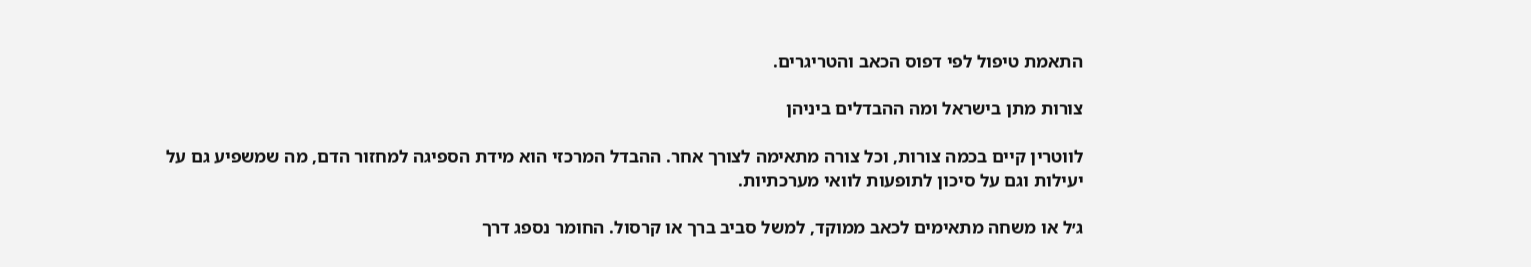התאמת טיפול לפי דפוס הכאב והטריגרים.

צורות מתן בישראל ומה ההבדלים ביניהן

לווטרין קיים בכמה צורות, וכל צורה מתאימה לצורך אחר. ההבדל המרכזי הוא מידת הספיגה למחזור הדם, מה שמשפיע גם על יעילות וגם על סיכון לתופעות לוואי מערכתיות.

ג׳ל או משחה מתאימים לכאב ממוקד, למשל סביב ברך או קרסול. החומר נספג דרך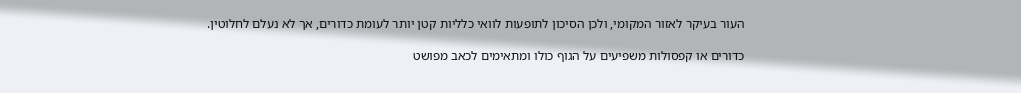העור בעיקר לאזור המקומי, ולכן הסיכון לתופעות לוואי כלליות קטן יותר לעומת כדורים, אך לא נעלם לחלוטין.

כדורים או קפסולות משפיעים על הגוף כולו ומתאימים לכאב מפושט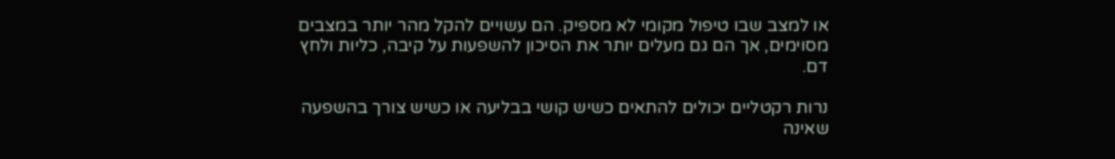או למצב שבו טיפול מקומי לא מספיק. הם עשויים להקל מהר יותר במצבים מסוימים, אך הם גם מעלים יותר את הסיכון להשפעות על קיבה, כליות ולחץ דם.

נרות רקטליים יכולים להתאים כשיש קושי בבליעה או כשיש צורך בהשפעה שאינה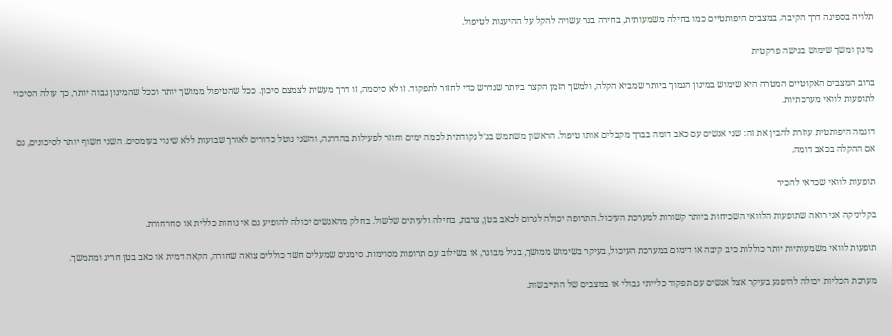תלויה בספיגה דרך הקיבה. במצבים היפותטיים כמו בחילה משמעותית, בחירה בנר עשויה להקל על ההיענות לטיפול.

מינון ומשך שימוש בגישה פרקטית

ברוב המצבים האקוטיים המטרה היא שימוש במינון הנמוך ביותר שמביא הקלה, ולמשך הזמן הקצר ביותר שנדרש כדי לחזור לתפקוד. זו לא סיסמה, זו דרך מעשית לצמצם סיכון. ככל שהטיפול ממושך יותר וככל שהמינון גבוה יותר, כך עולה הסיכוי לתופעות לוואי מערכתיות.

דוגמה היפותטית עוזרת להבין את זה: שני אנשים עם כאב דומה בברך מקבלים אותו טיפול. הראשון משתמש בג׳ל נקודתית לכמה ימים וחוזר לפעילות בהדרגה, והשני נוטל כדורים לאורך שבועות ללא שינוי בעומסים. השני חשוף יותר לסיכונים, גם אם ההקלה בכאב דומה.

תופעות לוואי שכדאי להכיר

בקליניקה אני רואה שתופעות הלוואי השכיחות ביותר קשורות למערכת העיכול. התרופה יכולה לגרום לכאב בטן, צרבת, בחילה ולעיתים שלשול. בחלק מהאנשים יכולה להופיע גם אי נוחות כללית או סחרחורת.

תופעות לוואי משמעותיות יותר כוללות כיב קיבה או דימום במערכת העיכול, בעיקר בשימוש ממושך, בגיל מבוגר, או בשילוב עם תרופות מסוימות. סימנים שמעלים חשד כוללים צואה שחורה, הקאה דמית או כאב בטן חריג ומתמשך.

מערכת הכליות יכולה להיפגע בעיקר אצל אנשים עם תפקוד כלייתי גבולי או במצבים של התייבשות.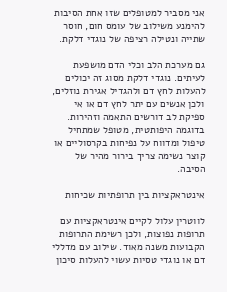אני מסביר למטופלים שזו אחת הסיבות להימנע משילוב של עומס חום, חוסר שתייה ונטילה רציפה של נוגדי דלקת.

גם מערכת הלב וכלי הדם מושפעת לעיתים. נוגדי דלקת מסוג זה יכולים להעלות לחץ דם ולהגדיל אגירת נוזלים, ולכן אנשים עם יתר לחץ דם או אי ספיקת לב דורשים התאמה וזהירות. בדוגמה היפותטית, מטופל שמתחיל טיפול ומדווח על נפיחות בקרסוליים או קוצר נשימה צריך בירור מהיר של הסיבה.

אינטראקציות בין תרופתיות שכיחות

לווטרין עלול לקיים אינטראקציות עם תרופות נפוצות, ולכן רשימת התרופות הקבועות משנה מאוד. שילוב עם מדללי דם או נוגדי טסיות עשוי להעלות סיכון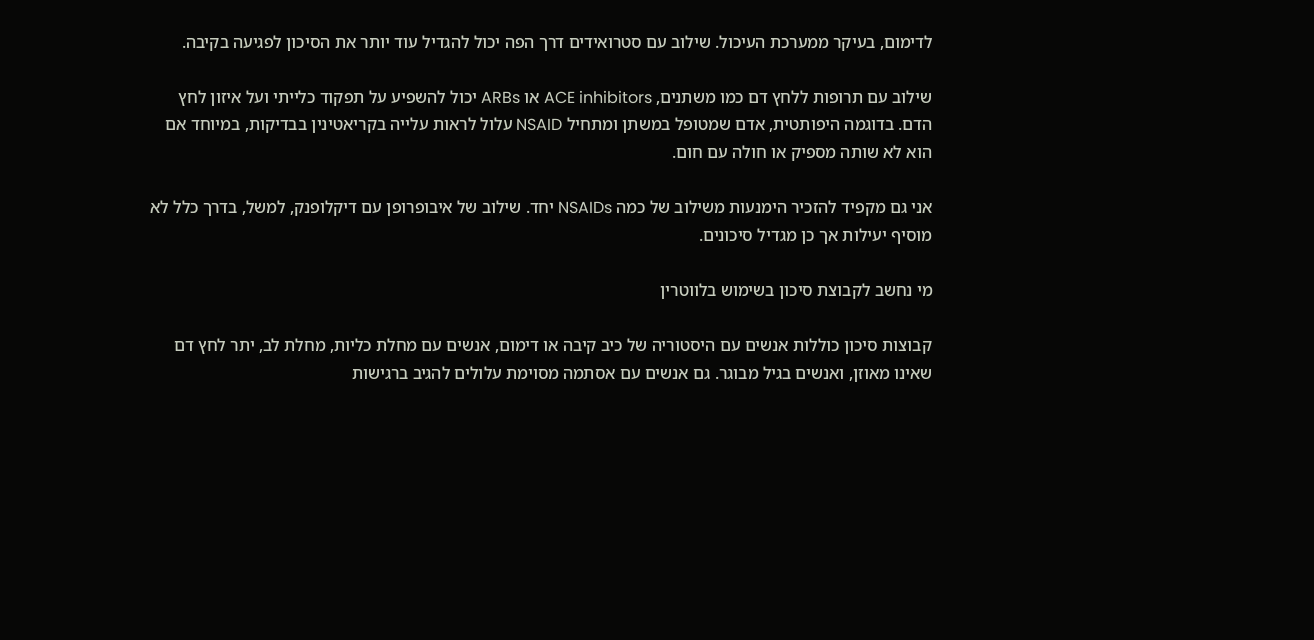לדימום, בעיקר ממערכת העיכול. שילוב עם סטרואידים דרך הפה יכול להגדיל עוד יותר את הסיכון לפגיעה בקיבה.

שילוב עם תרופות ללחץ דם כמו משתנים, ACE inhibitors או ARBs יכול להשפיע על תפקוד כלייתי ועל איזון לחץ הדם. בדוגמה היפותטית, אדם שמטופל במשתן ומתחיל NSAID עלול לראות עלייה בקריאטינין בבדיקות, במיוחד אם הוא לא שותה מספיק או חולה עם חום.

אני גם מקפיד להזכיר הימנעות משילוב של כמה NSAIDs יחד. שילוב של איבופרופן עם דיקלופנק, למשל, בדרך כלל לא מוסיף יעילות אך כן מגדיל סיכונים.

מי נחשב לקבוצת סיכון בשימוש בלווטרין

קבוצות סיכון כוללות אנשים עם היסטוריה של כיב קיבה או דימום, אנשים עם מחלת כליות, מחלת לב, יתר לחץ דם שאינו מאוזן, ואנשים בגיל מבוגר. גם אנשים עם אסתמה מסוימת עלולים להגיב ברגישות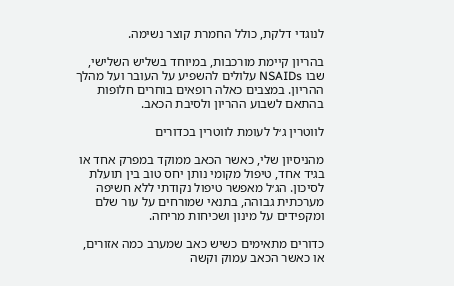לנוגדי דלקת, כולל החמרת קוצר נשימה.

בהריון קיימת מורכבות, במיוחד בשליש השלישי, שבו NSAIDs עלולים להשפיע על העובר ועל מהלך ההריון. במצבים כאלה רופאים בוחרים חלופות בהתאם לשבוע ההריון ולסיבת הכאב.

לווטרין ג׳ל לעומת לווטרין בכדורים

מהניסיון שלי, כאשר הכאב ממוקד במפרק אחד או בגיד אחד, טיפול מקומי נותן יחס טוב בין תועלת לסיכון. הג׳ל מאפשר טיפול נקודתי ללא חשיפה מערכתית גבוהה, בתנאי שמורחים על עור שלם ומקפידים על מינון ושכיחות מריחה.

כדורים מתאימים כשיש כאב שמערב כמה אזורים, או כאשר הכאב עמוק וקשה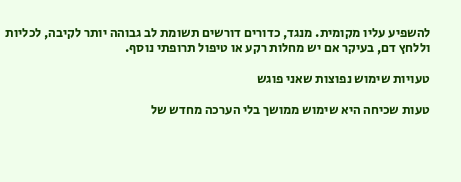להשפיע עליו מקומית. מנגד, כדורים דורשים תשומת לב גבוהה יותר לקיבה, לכליות וללחץ דם, בעיקר אם יש מחלות רקע או טיפול תרופתי נוסף.

טעויות שימוש נפוצות שאני פוגש

טעות שכיחה היא שימוש ממושך בלי הערכה מחדש של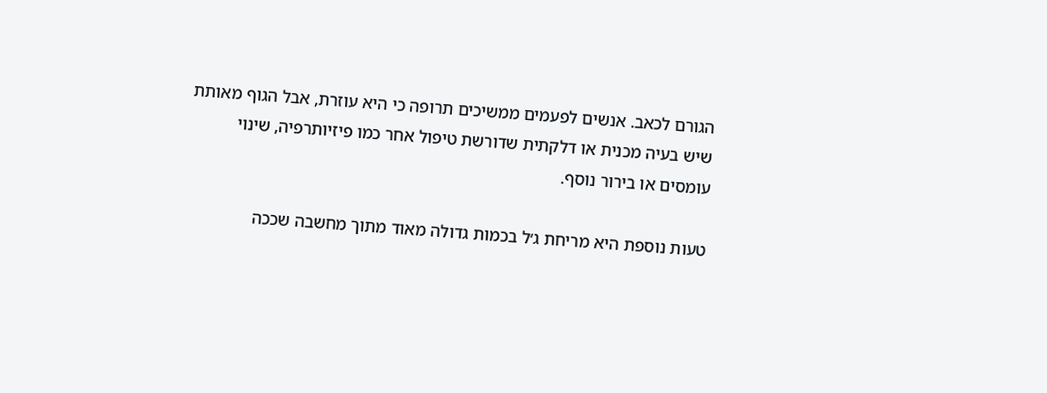הגורם לכאב. אנשים לפעמים ממשיכים תרופה כי היא עוזרת, אבל הגוף מאותת שיש בעיה מכנית או דלקתית שדורשת טיפול אחר כמו פיזיותרפיה, שינוי עומסים או בירור נוסף.

טעות נוספת היא מריחת ג׳ל בכמות גדולה מאוד מתוך מחשבה שככה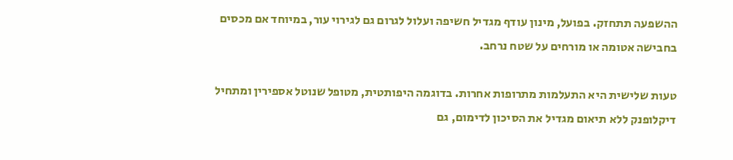ההשפעה תתחזק. בפועל, מינון עודף מגדיל חשיפה ועלול לגרום גם לגירוי עור, במיוחד אם מכסים בחבישה אטומה או מורחים על שטח נרחב.

טעות שלישית היא התעלמות מתרופות אחרות. בדוגמה היפותטית, מטופל שנוטל אספירין ומתחיל דיקלופנק ללא תיאום מגדיל את הסיכון לדימום, גם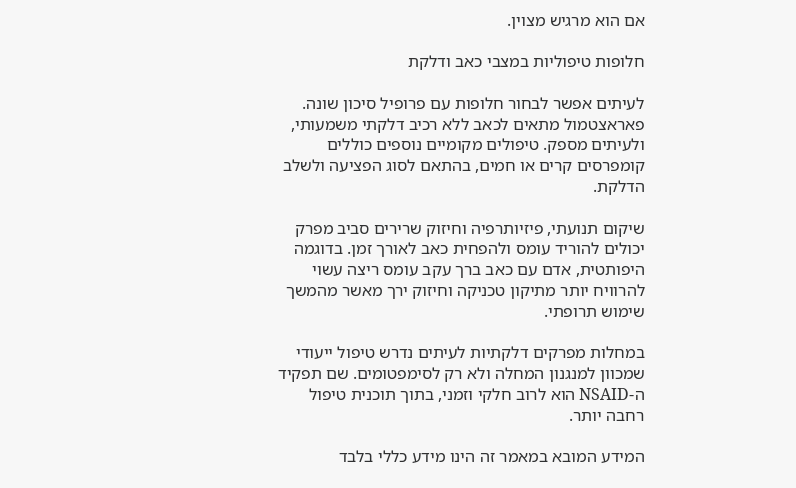אם הוא מרגיש מצוין.

חלופות טיפוליות במצבי כאב ודלקת

לעיתים אפשר לבחור חלופות עם פרופיל סיכון שונה. פאראצטמול מתאים לכאב ללא רכיב דלקתי משמעותי, ולעיתים מספק. טיפולים מקומיים נוספים כוללים קומפרסים קרים או חמים, בהתאם לסוג הפציעה ולשלב הדלקת.

שיקום תנועתי, פיזיותרפיה וחיזוק שרירים סביב מפרק יכולים להוריד עומס ולהפחית כאב לאורך זמן. בדוגמה היפותטית, אדם עם כאב ברך עקב עומס ריצה עשוי להרוויח יותר מתיקון טכניקה וחיזוק ירך מאשר מהמשך שימוש תרופתי.

במחלות מפרקים דלקתיות לעיתים נדרש טיפול ייעודי שמכוון למנגנון המחלה ולא רק לסימפטומים. שם תפקיד ה-NSAID הוא לרוב חלקי וזמני, בתוך תוכנית טיפול רחבה יותר.

המידע המובא במאמר זה הינו מידע כללי בלבד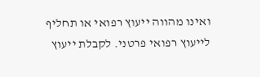ואינו מהווה ייעוץ רפואי או תחליף לייעוץ רפואי פרטני. לקבלת ייעוץ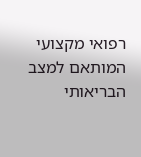רפואי מקצועי המותאם למצב הבריאותי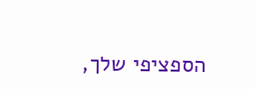הספציפי שלך,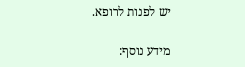יש לפנות לרופא.

מידע נוסף: